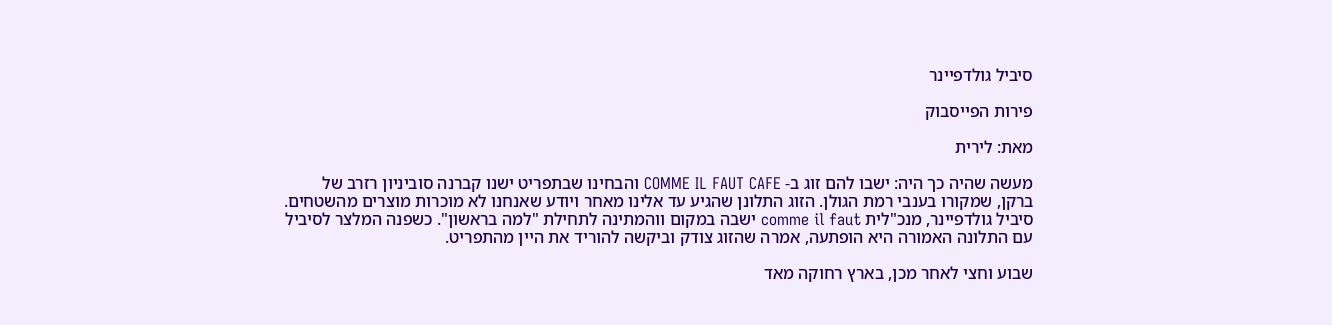סיביל גולדפיינר

פירות הפייסבוק

מאת: לירית

מעשה שהיה כך היה: ישבו להם זוג ב- COMME IL FAUT CAFE והבחינו שבתפריט ישנו קברנה סוביניון רזרב של ברקן, שמקורו בענבי רמת הגולן. הזוג התלונן שהגיע עד אלינו מאחר ויודע שאנחנו לא מוכרות מוצרים מהשטחים. סיביל גולדפיינר, מנכ"לית comme il faut ישבה במקום ווהמתינה לתחילת "למה בראשון". כשפנה המלצר לסיביל עם התלונה האמורה היא הופתעה, אמרה שהזוג צודק וביקשה להוריד את היין מהתפריט.

שבוע וחצי לאחר מכן, בארץ רחוקה מאד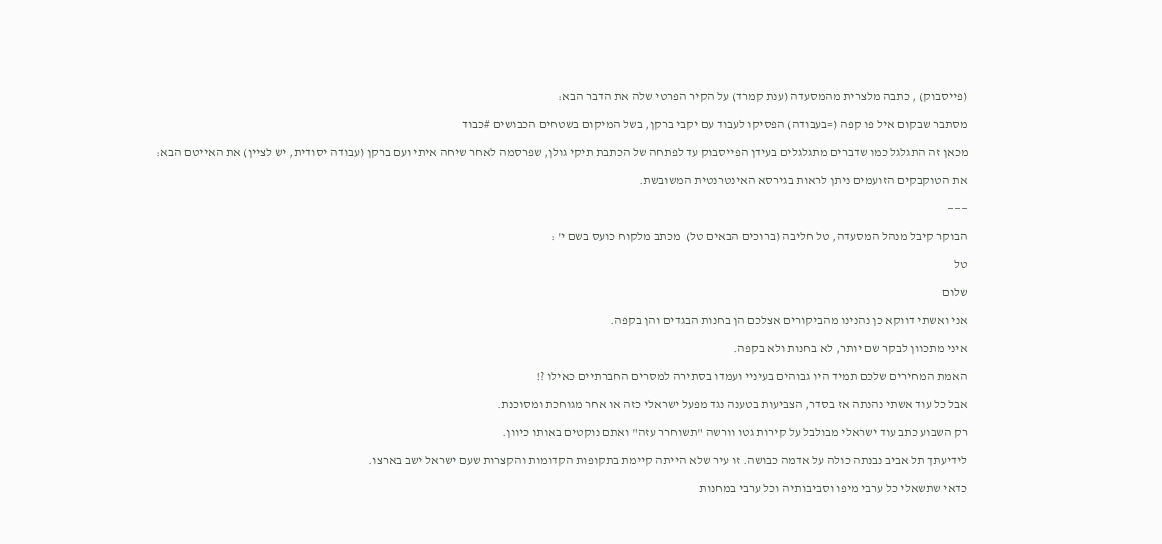(פייסבוק) , כתבה מלצרית מהמסעדה (ענת קמרד) על הקיר הפרטי שלה את הדבר הבא:

מסתבר שבקום איל פו קפה (=בעבודה) הפסיקו לעבוד עם יקבי ברקן, בשל המיקום בשטחים הכבושים #כבוד

מכאן זה התגלגל כמו שדברים מתגלגלים בעידן הפייסבוק עד לפתחה של הכתבת תיקי גולן, שפרסמה לאחר שיחה איתי ועם ברקן (עבודה יסודית, יש לציין) את האייטם הבא:

את הטוקבקים הזועמים ניתן לראות בגירסא האינטרנטית המשובשת.

———

הבוקר קיבל מנהל המסעדה, טל חליבה (ברוכים הבאים טל)  מכתב מלקוח כועס בשם י' :

טל

שלום

אני ואשתי דווקא כן נהנינו מהביקורים אצלכם הן בחנות הבגדים והן בקפה.

איני מתכוון לבקר שם יותר, לא בחנות ולא בקפה.

האמת המחירים שלכם תמיד היו גבוהים בעיניי ועמדו בסתירה למסרים החברתיים כאילו ?!

אבל כל עוד אשתי נהנתה אז בסדר, הצביעות בטענה נגד מפעל ישראלי כזה או אחר מגוחכת ומסוכנת.

רק השבוע כתב עוד ישראלי מבולבל על קירות גטו וורשה "תשוחרר עזה" ואתם נוקטים באותו כיוון.

לידיעתך תל אביב נבנתה כולה על אדמה כבושה. זו עיר שלא הייתה קיימת בתקופות הקדומות והקצרות שעם ישראל ישב בארצו.

כדאי שתשאלי כל ערבי מיפו וסביבותיה וכל ערבי במחנות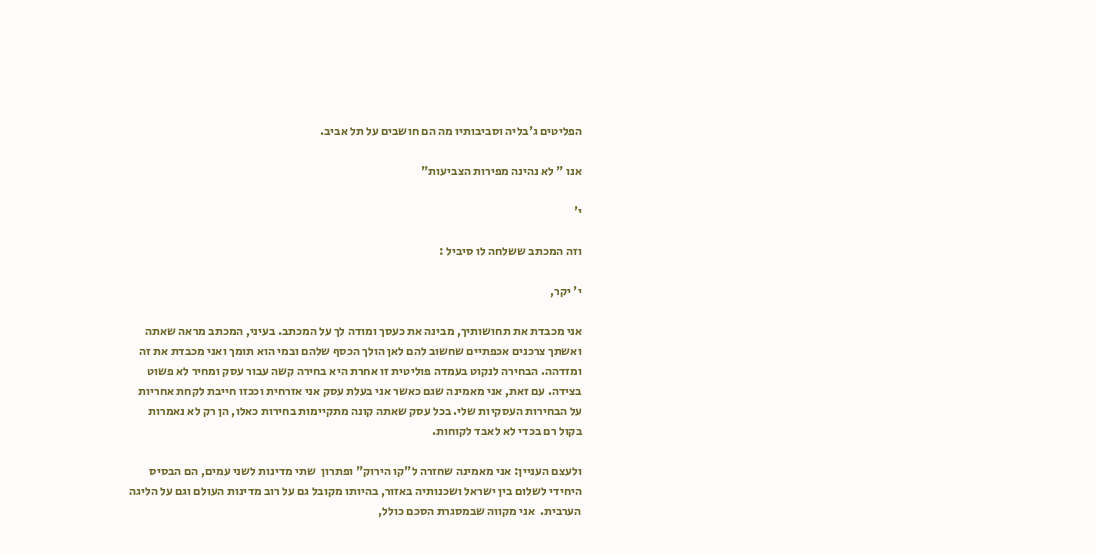הפליטים ג'בליה וסביבותיו מה הם חושבים על תל אביב.

אנו " לא נהינה מפירות הצביעות"

י'

וזה המכתב ששלחה לו סיביל :

י' יקר,

אני מכבדת את תחושותיך, מבינה את כעסך ומודה לך על המכתב. בעיני, המכתב מראה שאתה ואשתך צרכנים אכפתיים שחשוב להם לאן הולך הכסף שלהם ובמי הוא תומך ואני מכבדת את זה ומזדהה. הבחירה לנקוט בעמדה פוליטית זו אחרת היא בחירה קשה עבור עסק ומחיר לא פשוט בצידה. עם זאת, אני מאמינה שגם כאשר אני בעלת עסק אני אזרחית וככזו חייבת לקחת אחריות על הבחירות העסקיות שלי. בכל עסק שאתה קונה מתקיימות בחירות כאלו, הן רק לא נאמרות בקול רם בכדי לא לאבד לקוחות.

ולעצם העניין: אני מאמינה שחזרה ל"קו הירוק" ופתרון  שתי מדינות לשני עמים, הם הבסיס היחידי לשלום בין ישראל ושכנותיה באזור, בהיותו מקובל גם על רוב מדינות העולם וגם על הליגה הערבית.  אני מקווה שבמסגרת הסכם כולל,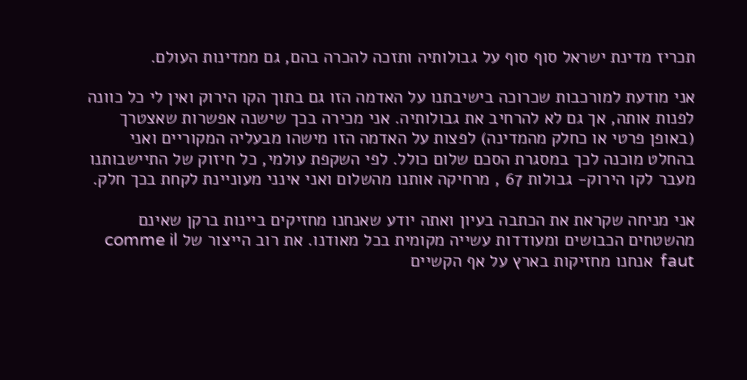תכריז מדינת ישראל סוף סוף על גבולותיה ותזכה להכרה בהם, גם ממדינות העולם.

אני מודעת למורכבות שכרוכה בישיבתנו על האדמה הזו גם בתוך הקו הירוק ואין לי כל כוונה לפנות אותה, אך גם לא להרחיב את גבולותיה. אני מכירה בכך שישנה אפשרות שאצטרך (באופן פרטי או כחלק מהמדינה) לפצות על האדמה הזו מישהו מבעליה המקוריים ואני בהחלט מוכנה לכך במסגרת הסכם שלום כולל. לפי השקפת עולמי, כל חיזוק של התיישבותנו מעבר לקו הירוק- גבולות 67 , מרחיקה אותנו מהשלום ואני אינני מעוניינת לקחת בכך חלק.

אני מניחה שקראת את הכתבה בעיון ואתה יודע שאנחנו מחזיקים ביינות ברקן שאינם מהשטחים הכבושים ומעודדות עשייה מקומית בכל מאודנו. את רוב הייצור של comme il faut  אנחנו מחזיקות בארץ על אף הקשיים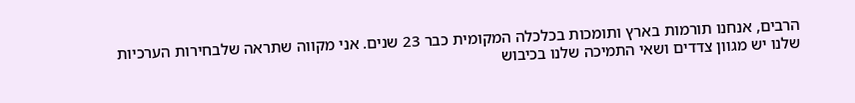הרבים, אנחנו תורמות בארץ ותומכות בכלכלה המקומית כבר 23 שנים. אני מקווה שתראה שלבחירות הערכיות שלנו יש מגוון צדדים ושאי התמיכה שלנו בכיבוש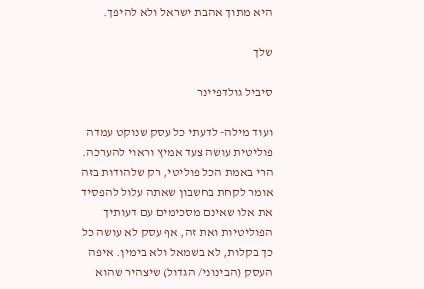היא מתוך אהבת ישראל ולא להיפך.

שלך

סיביל גולדפיינר

ועוד מילה- לדעתי כל עסק שנוקט עמדה פוליטית עושה צעד אמיץ וראוי להערכה. הרי באמת הכל פוליטי, רק שלהודות בזה אומר לקחת בחשבון שאתה עלול להפסיד את אלו שאינם מסכימים עם דעותיך הפוליטיות ואת זה, אף עסק לא עושה כל כך בקלות, לא בשמאל ולא בימין. איפה העסק (הבינוני/ הגדול) שיצהיר שהוא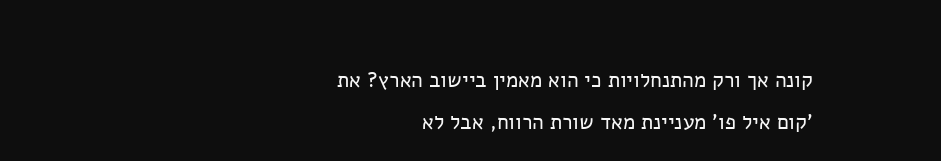קונה אך ורק מהתנחלויות כי הוא מאמין ביישוב הארץ? את 'קום איל פו' מעניינת מאד שורת הרווח, אבל לא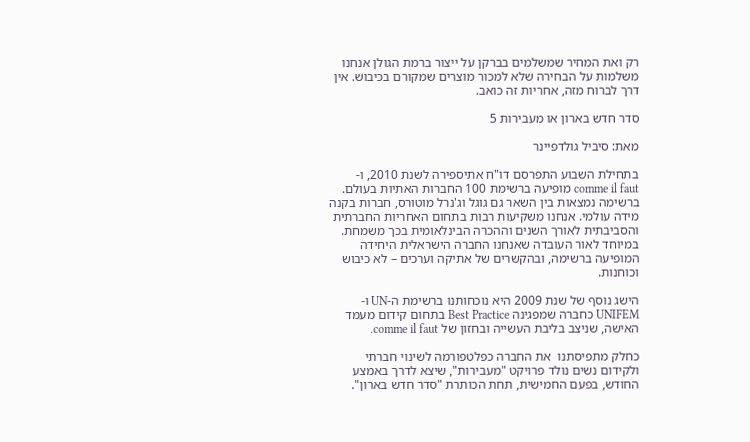רק ואת המחיר שמשלמים בברקן על ייצור ברמת הגולן אנחנו משלמות על הבחירה שלא למכור מוצרים שמקורם בכיבוש. אין דרך לברוח מזה, אחריות זה כואב.

סדר חדש בארון או מעבירות 5

מאת: סיביל גולדפיינר

בתחילת השבוע התפרסם דו"ח אתיספירה לשנת 2010, ו-comme il faut מופיעה ברשימת 100 החברות האתיות בעולם. ברשימה נמצאות בין השאר גם גוגל וג'נרל מוטורס, חברות בקנה מידה עולמי. אנחנו משקיעות רבות בתחום האחריות החברתית והסביבתית לאורך השנים וההכרה הבינלאומית בכך משמחת. במיוחד לאור העובדה שאנחנו החברה הישראלית היחידה המופיעה ברשימה, ובהקשרים של אתיקה וערכים – לא כיבוש וכוחנות.

הישג נוסף של שנת 2009 היא נוכחותנו ברשימת ה-UN ו-UNIFEM כחברה שמפגינה Best Practice בתחום קידום מעמד האישה, שניצב בליבת העשייה ובחזון של comme il faut.

כחלק מתפיסתנו  את החברה כפלטפורמה לשינוי חברתי ולקידום נשים נולד פרויקט "מעבירות", שיצא לדרך באמצע החודש, בפעם החמישית, תחת הכותרת "סדר חדש בארון".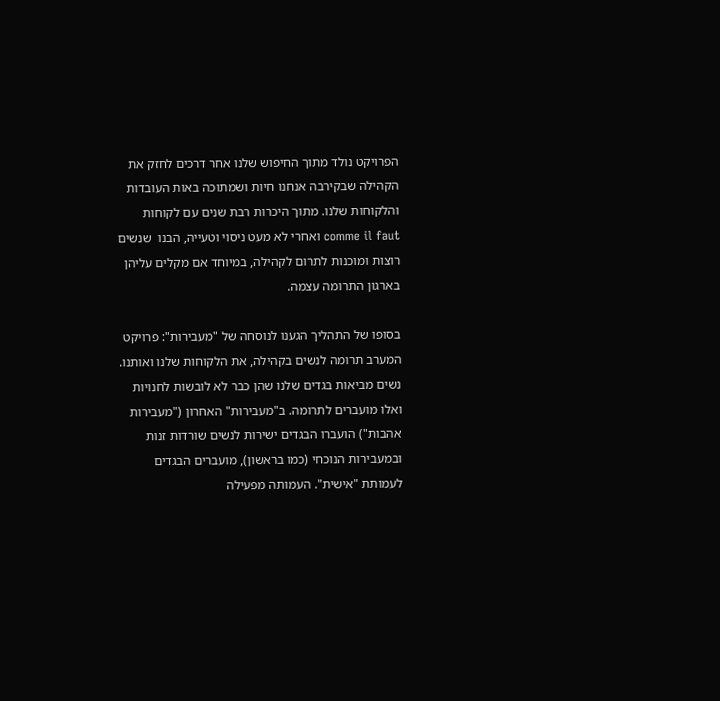הפרויקט נולד מתוך החיפוש שלנו אחר דרכים לחזק את הקהילה שבקירבה אנחנו חיות ושמתוכה באות העובדות והלקוחות שלנו. מתוך היכרות רבת שנים עם לקוחות comme il faut ואחרי לא מעט ניסוי וטעייה, הבנו  שנשים רוצות ומוכנות לתרום לקהילה, במיוחד אם מקלים עליהן בארגון התרומה עצמה.

בסופו של התהליך הגענו לנוסחה של "מעבירות": פרויקט המערב תרומה לנשים בקהילה, את הלקוחות שלנו ואותנו. נשים מביאות בגדים שלנו שהן כבר לא לובשות לחנויות ואלו מועברים לתרומה. ב"מעבירות" האחרון ("מעבירות אהבות") הועברו הבגדים ישירות לנשים שורדות זנות ובמעבירות הנוכחי (כמו בראשון), מועברים הבגדים לעמותת "אישית". העמותה מפעילה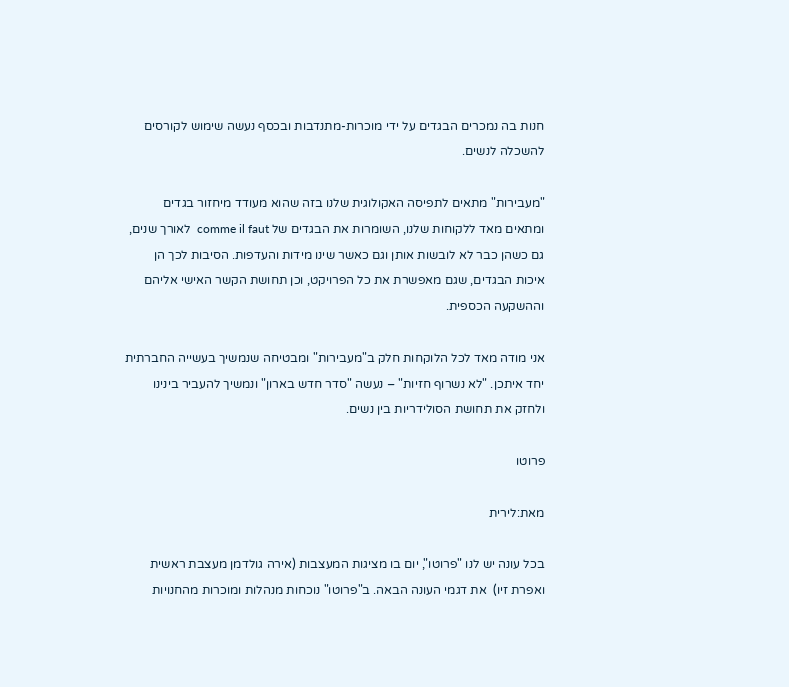חנות בה נמכרים הבגדים על ידי מוכרות-מתנדבות ובכסף נעשה שימוש לקורסים להשכלה לנשים.

"מעבירות" מתאים לתפיסה האקולוגית שלנו בזה שהוא מעודד מיחזור בגדים ומתאים מאד ללקוחות שלנו, השומרות את הבגדים של comme il faut  לאורך שנים, גם כשהן כבר לא לובשות אותן וגם כאשר שינו מידות והעדפות. הסיבות לכך הן איכות הבגדים, שגם מאפשרת את כל הפרויקט, וכן תחושת הקשר האישי אליהם וההשקעה הכספית.

אני מודה מאד לכל הלוקחות חלק ב"מעבירות" ומבטיחה שנמשיך בעשייה החברתית יחד איתכן. "לא נשרוף חזיות" – נעשה "סדר חדש בארון" ונמשיך להעביר בינינו ולחזק את תחושת הסולידריות בין נשים.

פרוטו

מאת:לירית

בכל עונה יש לנו "פרוטו", יום בו מציגות המעצבות (אירה גולדמן מעצבת ראשית ואפרת זיו)  את דגמי העונה הבאה. ב"פרוטו" נוכחות מנהלות ומוכרות מהחנויות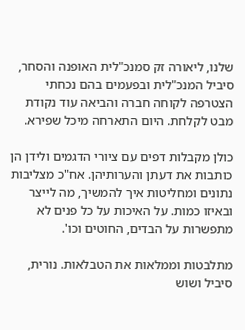שלנו, ליאורה זק סמנכ"לית האופנה והסחר, סיביל המנכ"לית ובפעמים בהם נכחתי הצטרפה לקוחה חברה והביאה עוד נקודת מבט לקלחת. היום התארחה מיכל שפירא.

כולן מקבלות דפים עם ציורי הדגמים ולידן הן כותבות את דעתן והערותיהן. אח"כ מצליבות נתונים ומחליטות איך להמשיך, מה לייצר ובאיזו כמות. על האיכות על כל פנים לא מתפשרות על הבדים, החוטים וכו'.

מתלבטות וממלאות את הטבלאות. נורית, סיביל ושוש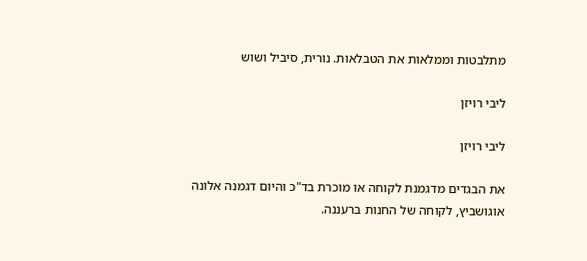מתלבטות וממלאות את הטבלאות. נורית, סיביל ושוש

ליבי רויזן

ליבי רויזן

את הבגדים מדגמנת לקוחה או מוכרת בד"כ והיום דגמנה אלונה אוגושביץ, לקוחה של החנות ברעננה.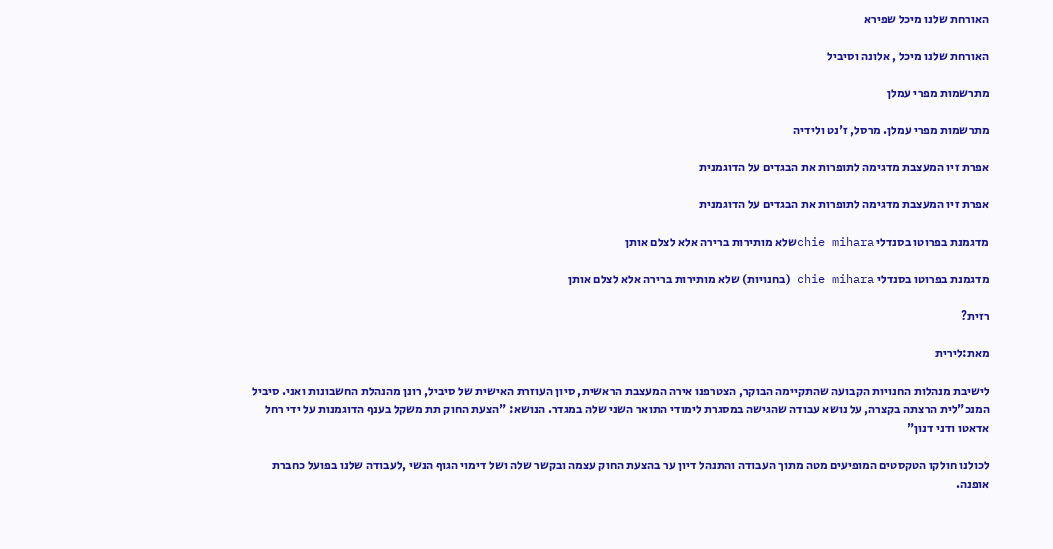האורחת שלנו מיכל שפירא

האורחת שלנו מיכל , אלונה וסיביל

מתרשמות מפרי עמלן

מתרשמות מפרי עמלן. מרסל, ז'נט ולידיה

אפרת זיו המעצבת מדגימה לתופרות את הבגדים על הדוגמנית

אפרת זיו המעצבת מדגימה לתופרות את הבגדים על הדוגמנית

מדגמנת בפרוטו בסנדלי chie miharaשלא מותירות ברירה אלא לצלם אותן

מדגמנת בפרוטו בסנדלי chie mihara (בחנויות) שלא מותירות ברירה אלא לצלם אותן

רזית?

מאת:לירית

לישיבת מנהלות החנויות הקבועה שהתקיימה הבוקר, הצטרפנו אירה המעצבת הראשית, סיון העוזרת האישית של סיביל, רונן מהנהלת החשבונות ואני. סיביל המנכ"לית הרצתה בקצרה, על נושא עבודה שהגישה במסגרת לימודי התואר השני שלה במגדר. הנושא: "הצעת החוק תת משקל בענף הדוגמנות על ידי רחל אדאטו ודני דנון"

לכולנו חולקו הטקסטים המופיעים מטה מתוך העבודה והתנהל דיון ער בהצעת החוק עצמה ובקשר שלה ושל דימוי הגוף הנשי ,לעבודה שלנו בפועל כחברת אופנה.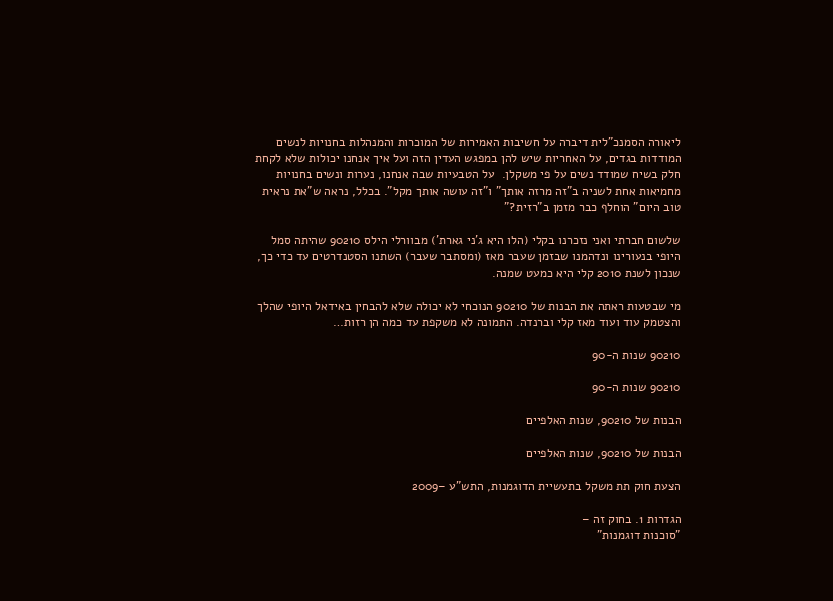ליאורה הסמנכ"לית דיברה על חשיבות האמירות של המוכרות והמנהלות בחנויות לנשים המודדות בגדים, על האחריות שיש להן במפגש העדין הזה ועל איך אנחנו יכולות שלא לקחת חלק בשיח שמודד נשים על פי משקלן.  על הטבעיות שבה אנחנו, נערות ונשים בחנויות מחמיאות אחת לשניה ב"זה מרזה אותך" ו"זה עושה אותך מקל". בכלל, נראה ש"את נראית טוב היום" הוחלף כבר מזמן ב"רזית?"

שלשום חברתי ואני נזכרנו בקלי (הלו היא ג'ני גארת') מבוורלי הילס 90210 שהיתה סמל היופי בנעורינו ונדהמנו שבזמן שעבר מאז (ומסתבר שעבר) השתנו הסטנדרטים עד כדי כך, שנכון לשנת 2010 קלי היא כמעט שמנה.

מי שבטעות ראתה את הבנות של 90210 הנוכחי לא יכולה שלא להבחין באידאל היופי שהלך והצטמק עוד ועוד מאז קלי וברנדה. התמונה לא משקפת עד כמה הן רזות…

90210 שנות ה-90

90210 שנות ה-90

הבנות של 90210, שנות האלפיים

הבנות של 90210, שנות האלפיים

הצעת חוק תת משקל בתעשיית הדוגמנות, התש"ע –2009

הגדרות 1. בחוק זה –
"סוכנות דוגמנות"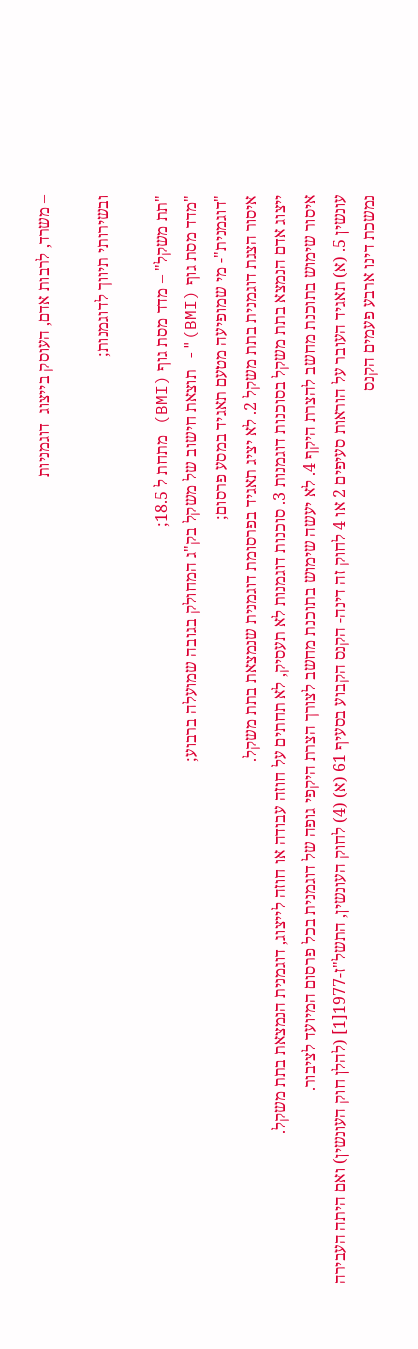– משרד, לרבות אדם, העוסק בייצוג  דוגמניות

ובשירותי תיווך לדוגמנות;

"תת משקל" – מדד מסת גוף (BMI) מתחת ל 18.5;
"מדד מסת גוף (BMI)"- תוצאת חישוב של משקל בק"ג המחולק בגובה שמועלה ברבוע;
"דוגמנית"- מי שמופיעה מטעם תאגיד במסע פרסום;
איסור הצגת דוגמנית בתת משקל 2. לא יציג תאגיד בפרסומת דוגמנית שנמצאת בתת משקל.
ייצוג אדם הנמצא בתת משקל בסוכנות דוגמנות 3. סוכנות דוגמנות לא תעסיק, לא תחתים על חוזה עבודה או חוזה לייצוג, דוגמנית הנמצאת בתת משקל.
איסור שימוש בתוכנת מחשב להצרת היקף 4. לא יעשה שימוש בתוכנת מחשב לצורך הצרת היקפי גופה של דוגמנית בכל פרסום המיועד לציבור.
עונשין 5. (א) תאגיד העובר על הוראות סעיפים 2 או 4 לחוק זה דינה- הקנס הקבוע בסעיף 61 (א) (4) לחוק העונשין, התשל"ז-1977[1] (להלן חוק העונשין) ואם היתה העבירה נמשכת דינו ארבע פעמים הקנס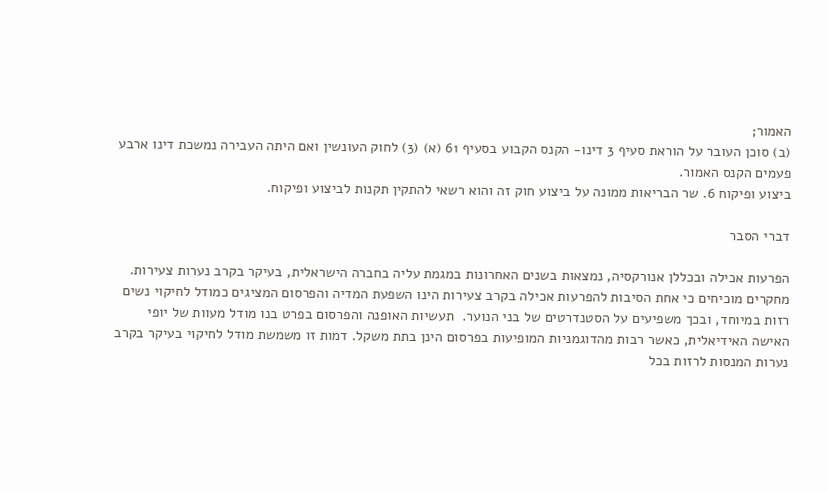האמור;
(ב) סוכן העובר על הוראת סעיף 3 דינו- הקנס הקבוע בסעיף 61 (א) (3) לחוק העונשין ואם היתה העבירה נמשכת דינו ארבע פעמים הקנס האמור.
ביצוע ופיקוח 6. שר הבריאות ממונה על ביצוע חוק זה והוא רשאי להתקין תקנות לביצוע ופיקוח.

דברי הסבר

הפרעות אכילה ובכללן אנורקסיה, נמצאות בשנים האחרונות במגמת עליה בחברה הישראלית, בעיקר בקרב נערות צעירות. מחקרים מוכיחים כי אחת הסיבות להפרעות אכילה בקרב צעירות הינו השפעת המדיה והפרסום המציגים כמודל לחיקוי נשים רזות במיוחד, ובכך משפיעים על הסטנדרטים של בני הנוער.  תעשיות האופנה והפרסום בפרט בנו מודל מעוות של יופי האישה האידיאלית, כאשר רבות מהדוגמניות המופיעות בפרסום הינן בתת משקל. דמות זו משמשת מודל לחיקוי בעיקר בקרב נערות המנסות לרזות בכל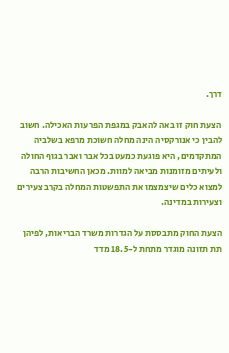דרך.

הצעת חוק זו באה להאבק במגפת הפרעות האכילה. חשוב להבין כי אנורקסיה הינה מחלה חשוכת מרפא בשלביה המתקדמים, היא פוגעת כמעט בכל אבר ואבר בגוף החולה ולעיתים מזומנות מביאה למוות. מכאן החשיבות הרבה למצוא כלים שיצמצמו את התפשטות המחלה בקרב צעירים וצעירות במדינה.

הצעת החוק מתבססת על הגדרות משרד הבריאות, לפיהן תת תזונה מוגדר מתחת ל-18.5 מדד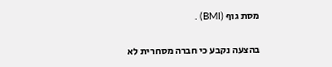מסת גוף (BMI) .

בהצעה נקבע כי חברה מסחרית לא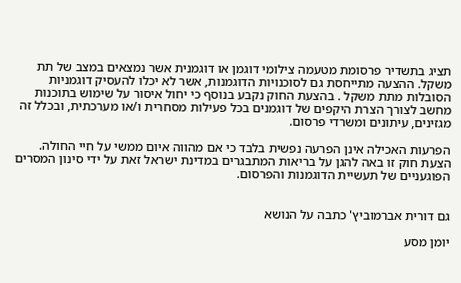תציג בתשדיר פרסומת מטעמה צילומי דוגמן או דוגמנית אשר נמצאים במצב של תת משקל. ההצעה מתייחסת גם לסוכנויות הדוגמנות, אשר לא יכלו להעסיק דוגמניות הסובלות מתת משקל . בהצעת החוק נקבע בנוסף כי יחול איסור על שימוש בתוכנות מחשב לצורך הצרת היקפים של דוגמנים בכל פעילות מסחרית ו/או מערכתית, ובכלל זה מגזינים, עיתונים ומשרדי פרסום.

הפרעות האכילה אינן הפרעה נפשית בלבד כי אם מהווה איום ממשי על חיי החולה. הצעת חוק זו באה להגן על בריאות המתבגרים במדינת ישראל זאת על ידי סינון המסרים הפוגעניים של תעשיית הדוגמנות והפרסום.


גם דורית אברמוביץ' כתבה על הנושא

יומן מסע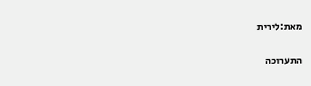מאת:לירית

התערוכה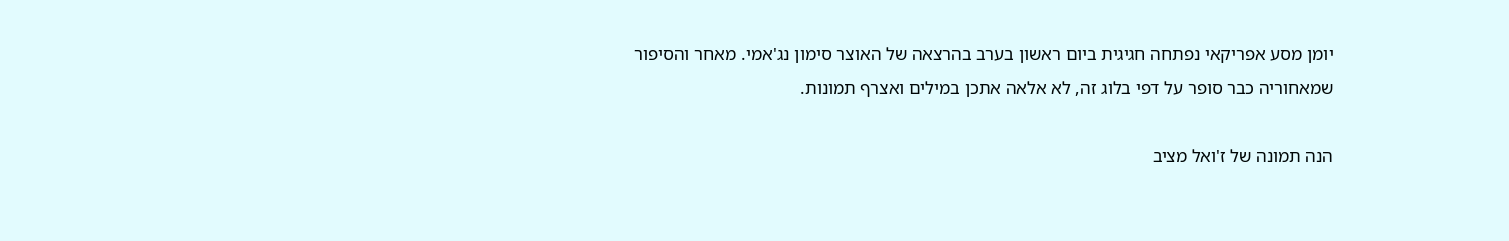יומן מסע אפריקאי נפתחה חגיגית ביום ראשון בערב בהרצאה של האוצר סימון נג'אמי. מאחר והסיפור שמאחוריה כבר סופר על דפי בלוג זה, לא אלאה אתכן במילים ואצרף תמונות.

הנה תמונה של ז'ואל מציב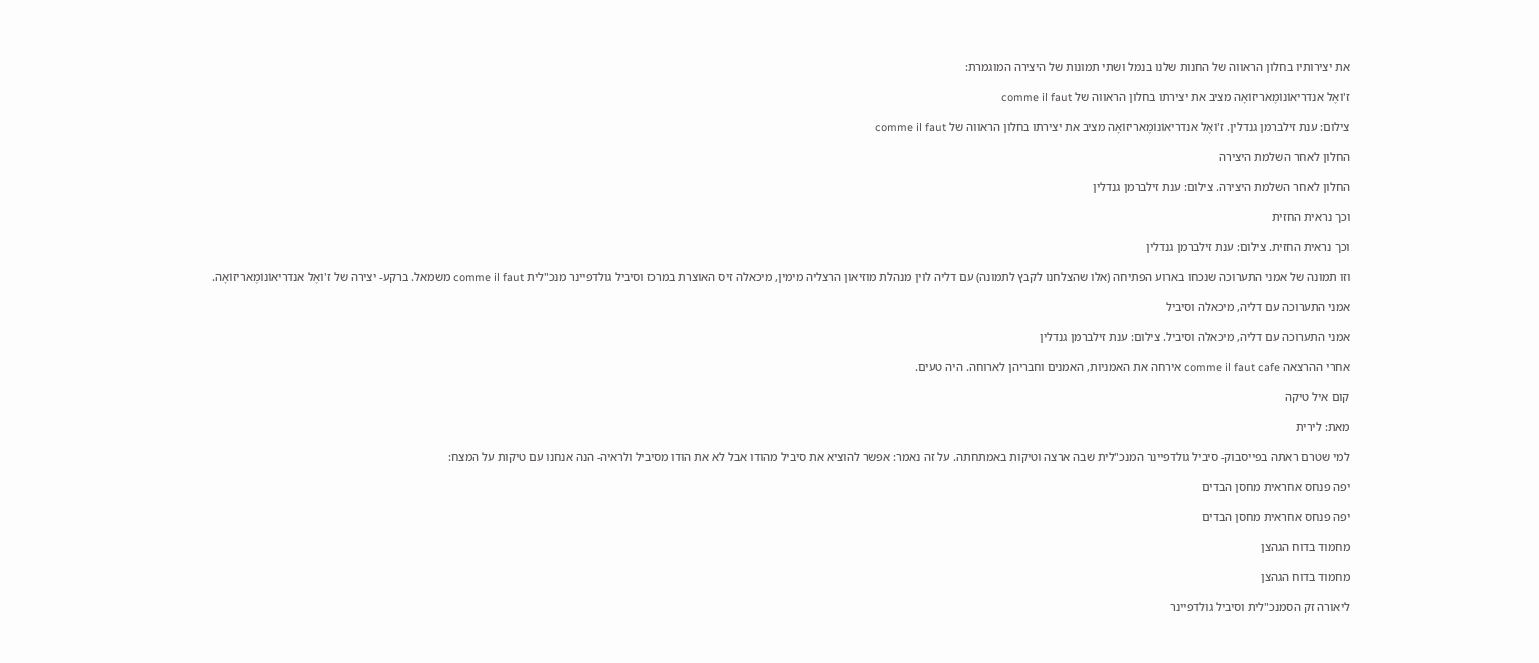את יצירותיו בחלון הראווה של החנות שלנו בנמל ושתי תמונות של היצירה המוגמרת:

ז'וֹאֶל אנדריאוֹנוֹמֶאריזוֹאָה מציב את יצירתו בחלון הראווה של comme il faut

צילום: ענת זילברמן גנדלין. ז'וֹאֶל אנדריאוֹנוֹמֶאריזוֹאָה מציב את יצירתו בחלון הראווה של comme il faut

החלון לאחר השלמת היצירה

החלון לאחר השלמת היצירה. צילום: ענת זילברמן גנדלין

וכך נראית החזית

וכך נראית החזית. צילום: ענת זילברמן גנדלין

וזו תמונה של אמני התערוכה שנכחו בארוע הפתיחה (אלו שהצלחנו לקבץ לתמונה) עם דליה לוין מנהלת מוזיאון הרצליה מימין, מיכאלה זיס האוצרת במרכז וסיביל גולדפיינר מנכ"לית comme il faut משמאל. ברקע- יצירה של ז'וֹאֶל אנדריאוֹנוֹמֶאריזוֹאָה.

אמני התערוכה עם דליה, מיכאלה וסיביל

אמני התערוכה עם דליה, מיכאלה וסיביל. צילום: ענת זילברמן גנדלין

אחרי ההרצאה comme il faut cafe אירחה את האמניות, האמנים וחבריהן לארוחה. היה טעים.

קום איל טיקה

מאת: לירית

למי שטרם ראתה בפייסבוק- סיביל גולדפיינר המנכ"לית שבה ארצה וטיקות באמתחתה. על זה נאמר: אפשר להוציא את סיביל מהודו אבל לא את הודו מסיביל ולראיה- הנה אנחנו עם טיקות על המצח:

יפה פנחס אחראית מחסן הבדים

יפה פנחס אחראית מחסן הבדים

מחמוד בדוח הגהצן

מחמוד בדוח הגהצן

ליאורה זק הסמנכ"לית וסיביל גולדפיינר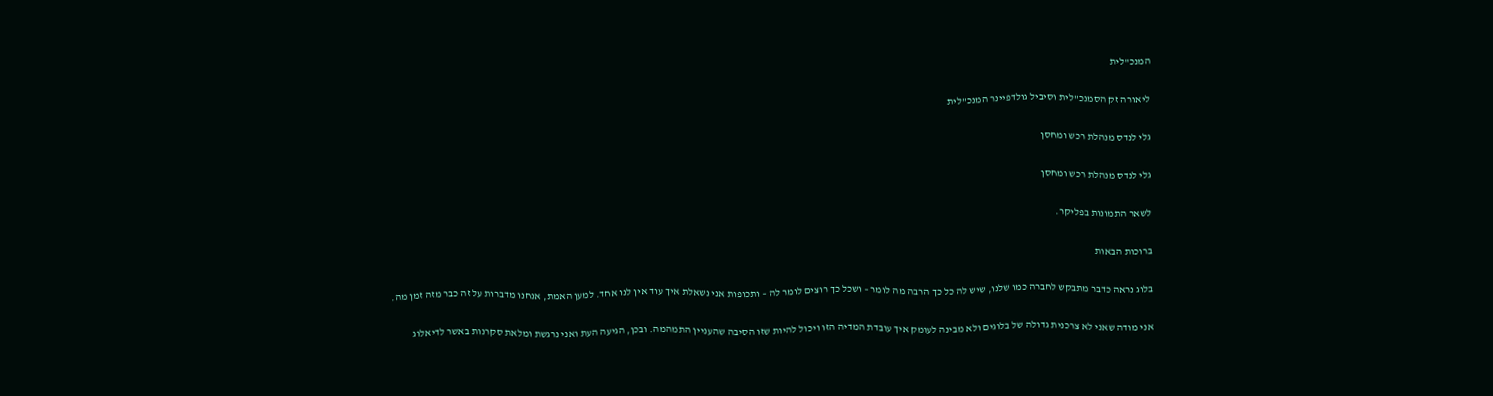המנכ"לית

ליאורה זק הסמנכ"לית וסיביל גולדפיינר המנכ"לית

גלי לנדס מנהלת רכש ומחסן

גלי לנדס מנהלת רכש ומחסן

לשאר התמונות בפליקר.

ברוכות הבאות

בלוג נראה כדבר מתבקש לחברה כמו שלנו, שיש לה כל כך הרבה מה לומר – ושכל כך רוצים לומר לה – ותכופות אני נשאלת איך עוד אין לנו אחד. למען האמת, אנחנו מדברות על זה כבר מזה זמן מה.

אני מודה שאני לא צרכנית גדולה של בלוגים ולא מבינה לעומק איך עובדת המדיה הזו ויכול להיות שזו הסיבה שהעניין התמהמה. ובכן, הגיעה העת ואני נרגשת ומלאת סקרנות באשר לדיאלוג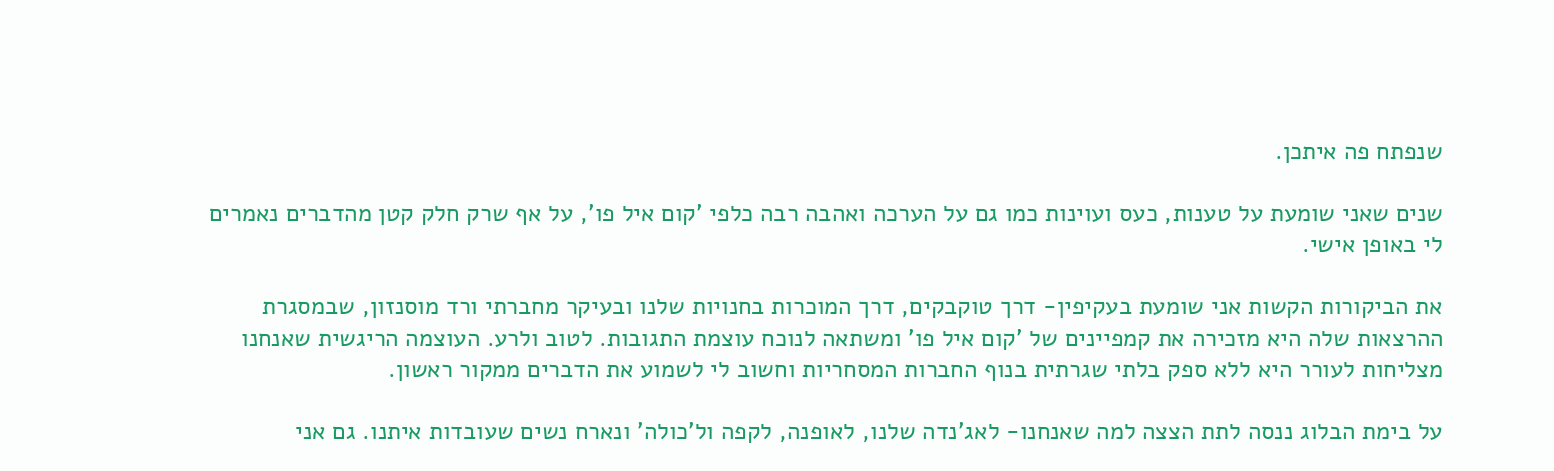שנפתח פה איתכן.

שנים שאני שומעת על טענות, כעס ועוינות כמו גם על הערכה ואהבה רבה כלפי 'קום איל פו', על אף שרק חלק קטן מהדברים נאמרים לי באופן אישי.

את הביקורות הקשות אני שומעת בעקיפין- דרך טוקבקים, דרך המוכרות בחנויות שלנו ובעיקר מחברתי ורד מוסנזון, שבמסגרת ההרצאות שלה היא מזכירה את קמפיינים של 'קום איל פו' ומשתאה לנוכח עוצמת התגובות. לטוב ולרע. העוצמה הריגשית שאנחנו מצליחות לעורר היא ללא ספק בלתי שגרתית בנוף החברות המסחריות וחשוב לי לשמוע את הדברים ממקור ראשון.

על בימת הבלוג ננסה לתת הצצה למה שאנחנו- לאג'נדה שלנו, לאופנה, לקפה ול'כולה' ונארח נשים שעובדות איתנו. גם אני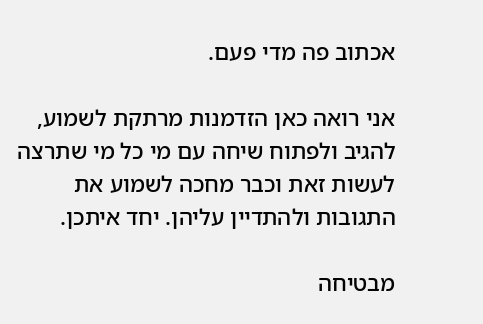אכתוב פה מדי פעם.

אני רואה כאן הזדמנות מרתקת לשמוע, להגיב ולפתוח שיחה עם מי כל מי שתרצה לעשות זאת וכבר מחכה לשמוע את התגובות ולהתדיין עליהן. יחד איתכן.

מבטיחה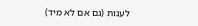לענות (גם אם לא מיד)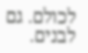לכולם. גם לבנים.